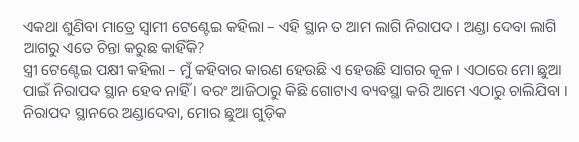ଏକଥା ଶୁଣିବା ମାତ୍ରେ ସ୍ୱାମୀ ଟେଣ୍ଟେଇ କହିଲା – ଏହି ସ୍ଥାନ ତ ଆମ ଲାଗି ନିରାପଦ । ଅଣ୍ଡା ଦେବା ଲାଗି ଆଗରୁ ଏତେ ଚିନ୍ତା କରୁଛ କାହିଁକି?
ସ୍ତ୍ରୀ ଟେଣ୍ଟେଇ ପକ୍ଷୀ କହିଲା – ମୁଁ କହିବାର କାରଣ ହେଉଛି ଏ ହେଉଛି ସାଗର କୂଳ । ଏଠାରେ ମୋ ଛୁଆ ପାଇଁ ନିରାପଦ ସ୍ଥାନ ହେବ ନାହିଁ । ବରଂ ଆଜିଠାରୁ କିଛି ଗୋଟାଏ ବ୍ୟବସ୍ଥା କରି ଆମେ ଏଠାରୁ ଚାଲିଯିବା । ନିରାପଦ ସ୍ଥାନରେ ଅଣ୍ଡାଦେବା, ମୋର ଛୁଆ ଗୁଡ଼ିକ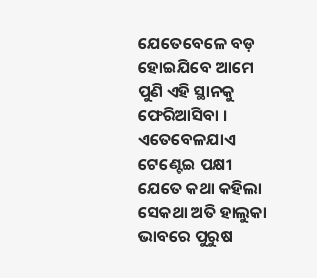ଯେତେବେଳେ ବଡ଼ ହୋଇଯିବେ ଆମେ ପୁଣି ଏହି ସ୍ଥାନକୁ ଫେରିଆସିବା ।
ଏତେବେଳଯାଏ ଟେଣ୍ଟେଇ ପକ୍ଷୀ ଯେତେ କଥା କହିଲା ସେକଥା ଅତି ହାଲୁକା ଭାବରେ ପୁରୁଷ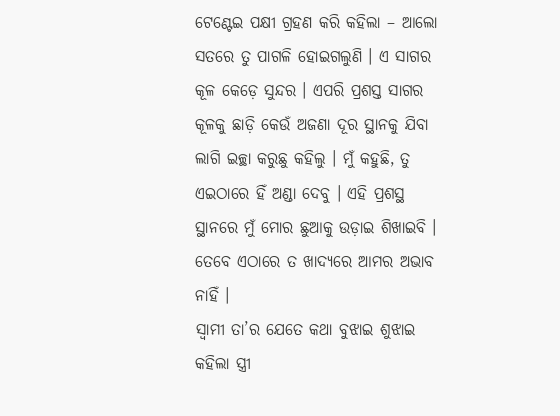ଟେଣ୍ଟେଇ ପକ୍ଷୀ ଗ୍ରହଣ କରି କହିଲା – ଆଲୋ ସତରେ ତୁ ପାଗଳି ହୋଇଗଲୁଣି । ଏ ସାଗର କୂଳ କେଡ଼େ ସୁନ୍ଦର । ଏପରି ପ୍ରଶସ୍ତ ସାଗର କୂଳକୁ ଛାଡ଼ି କେଉଁ ଅଜଣା ଦୂର ସ୍ଥାନକୁ ଯିବା ଲାଗି ଇଚ୍ଛା କରୁଛୁ କହିଲୁ । ମୁଁ କହୁଛି, ତୁ ଏଇଠାରେ ହିଁ ଅଣ୍ଡା ଦେବୁ । ଏହି ପ୍ରଶସ୍ଥ ସ୍ଥାନରେ ମୁଁ ମୋର ଛୁଆକୁ ଉଡ଼ାଇ ଶିଖାଇବି । ତେବେ ଏଠାରେ ତ ଖାଦ୍ୟରେ ଆମର ଅଭାବ ନାହିଁ ।
ସ୍ୱାମୀ ତା’ର ଯେତେ କଥା ବୁଝାଇ ଶୁଝାଇ କହିଲା ସ୍ତ୍ରୀ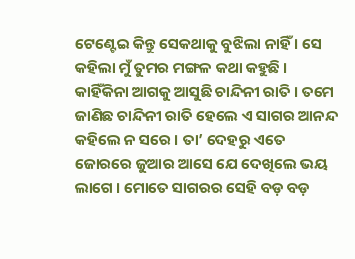ଟେଣ୍ଟେଇ କିନ୍ତୁ ସେକଥାକୁ ବୁଝିଲା ନାହିଁ । ସେ କହିଲା ମୁଁ ତୁମର ମଙ୍ଗଳ କଥା କହୁଛି । କାହିଁକିନା ଆଗକୁ ଆସୁଛି ଚାନ୍ଦିନୀ ରାତି । ତମେ ଜାଣିଛ ଚାନ୍ଦିନୀ ରାତି ହେଲେ ଏ ସାଗର ଆନନ୍ଦ କହିଲେ ନ ସରେ । ତା’ ଦେହରୁ ଏତେ ଜୋରରେ ଜୁଆର ଆସେ ଯେ ଦେଖିଲେ ଭୟ ଲାଗେ । ମୋତେ ସାଗରର ସେହି ବଡ଼ ବଡ଼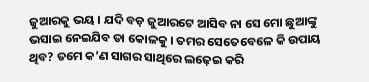ଜୁଆରକୁ ଭୟ । ଯଦି ବଡ଼ ଜୁଆରଟେ ଆସିବ ନା ସେ ମୋ ଛୁଆଙ୍କୁ ଭସାଇ ନେଇଯିବ ତା କୋଳକୁ । ତମର ସେତେବେଳେ କି ଉପାୟ ଥିବ? ତମେ କ’ଣ ସାଗର ସାଥିରେ ଲଢ଼େଇ କରି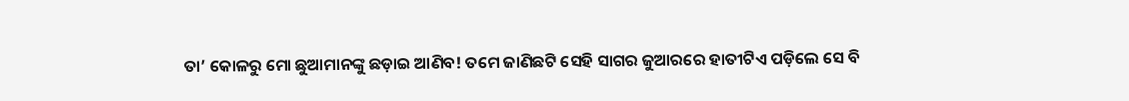ତା’ କୋଳରୁ ମୋ ଛୁଆମାନଙ୍କୁ ଛଡ଼ାଇ ଆଣିବ! ତମେ ଜାଣିଛଟି ସେହି ସାଗର ଜୁଆରରେ ହାତୀଟିଏ ପଡ଼ିଲେ ସେ ବି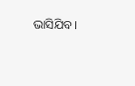ଭାସିଯିବ।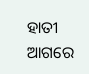ହାତୀ ଆଗରେ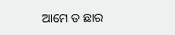ଆମେ ତ ଛାର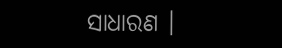ସାଧାରଣ ।